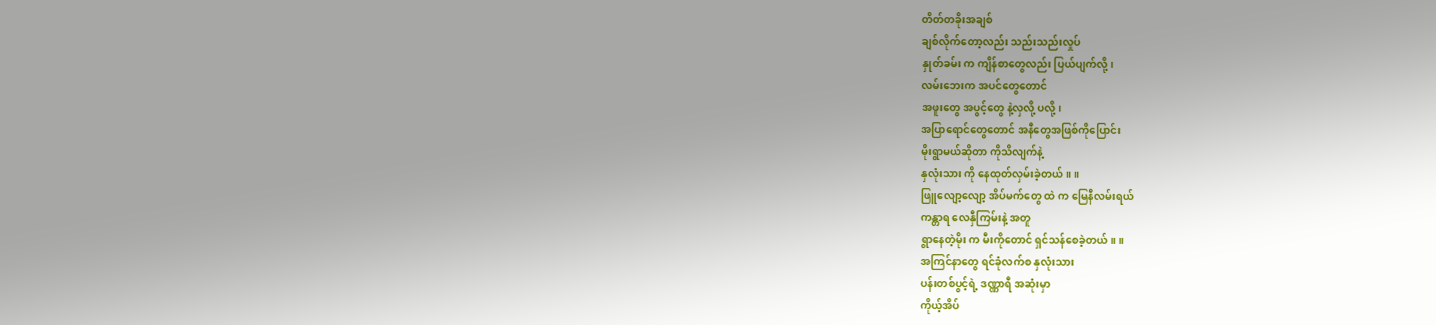တိတ်တခိုးအချစ်
ချစ်လိုက်တော့လည်း သည်းသည်းလှုပ်
နှုတ်ခမ်း က ကျိန်စာတွေလည်း ပြယ်ပျက်လို့၊
လမ်းဘေးက အပင်တွေတောင်
အဖူးတွေ အပွင့်တွေ နဲ့လှလို့ ပလို့၊
အပြာရောင်တွေတောင် အနီတွေအဖြစ်ကိုပြောင်း
မိုးရွာမယ်ဆိုတာ ကိုသိလျက်နဲ့
နှလုံးသား ကို နေထုတ်လှမ်းခဲ့တယ်။ ။
ဖြူလျော့လျော့ အိပ်မက်တွေ ထဲ က မြေနီလမ်းရယ်
ကန္တာရ လေနှီကြမ်းနဲ့ အတူ
ရွာနေတဲ့မိုး က မီးကိုတောင် ရှင်သန်စေခဲ့တယ်။ ။
အကြင်နာတွေ ရင်ခုံလက်စ နှလုံးသား
ပန်းတစ်ပွင့်ရဲ့ ဒဏ္ဏာရီ အဆုံးမှာ
ကိုယ့်အိပ်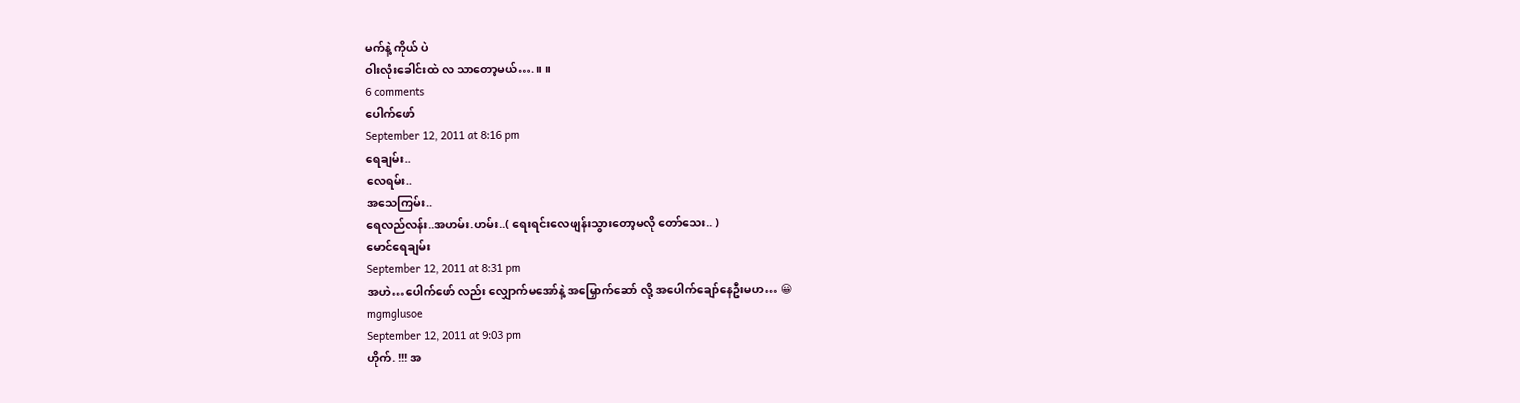မက်နဲ့ ကိုယ် ပဲ
ဝါးလုံးခေါင်းထဲ လ သာတော့မယ်….။ ။
6 comments
ပေါက်ဖော်
September 12, 2011 at 8:16 pm
ရေချမ်း..
လေရမ်း..
အသေကြမ်း..
ရေလည်လန်း..အဟမ်း.ဟမ်း..( ရေးရင်းလေဖျန်းသွားတော့မလို တော်သေး.. )
မောင်ရေချမ်း
September 12, 2011 at 8:31 pm
အဟဲ…ပေါက်ဖော် လည်း လျှောက်မအော်နဲ့ အမြှောက်ဆော် လို့ အပေါက်ချော်နေဦးမဟ… 😀
mgmglusoe
September 12, 2011 at 9:03 pm
ဟိုက်. !!! အ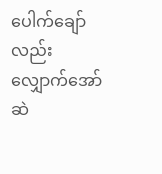ပေါက်ချော် လည်း လျှောက်အော်ဆဲ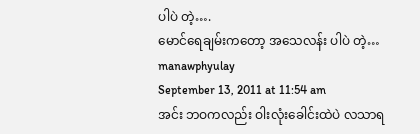ပါပဲ တဲ့….
မောင်ရေချမ်းကတော့ အသေလန်း ပါပဲ တဲ့…
manawphyulay
September 13, 2011 at 11:54 am
အင်း ဘဝကလည်း ဝါးလုံးခေါင်းထဲပဲ လသာရ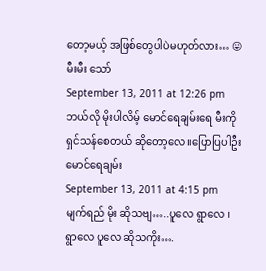တော့မယ့် အဖြစ်တွေပါပဲမဟုတ်လား… 😛
မီးမီး သော်
September 13, 2011 at 12:26 pm
ဘယ်လို မိုးပါလိမ့် မောင်ရေချမ်းရေ မီးကိုရှင်သန်စေတယ် ဆိုတော့လေ။ပြောပြပါဦး
မောင်ရေချမ်း
September 13, 2011 at 4:15 pm
မျက်ရည် မိုး ဆိုသဗျ…..ပူလေ ရွာလေ ၊ ရွာလေ ပူလေ ဆိုသကိုး….